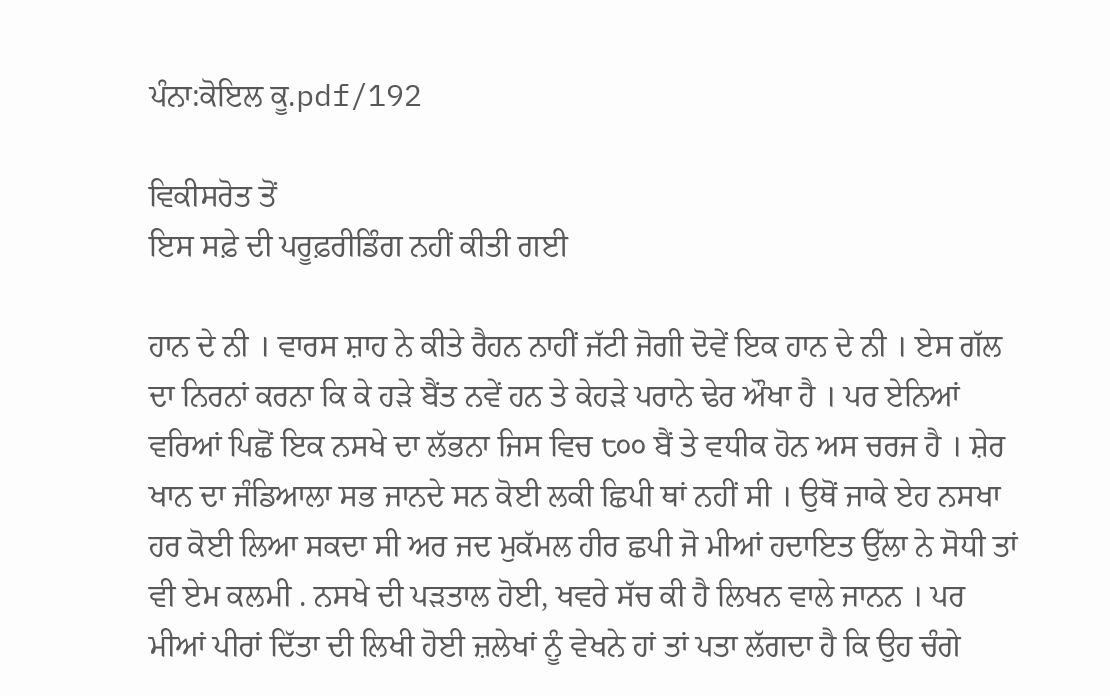ਪੰਨਾ:ਕੋਇਲ ਕੂ.pdf/192

ਵਿਕੀਸਰੋਤ ਤੋਂ
ਇਸ ਸਫ਼ੇ ਦੀ ਪਰੂਫ਼ਰੀਡਿੰਗ ਨਹੀਂ ਕੀਤੀ ਗਈ

ਹਾਨ ਦੇ ਨੀ । ਵਾਰਸ ਸ਼ਾਹ ਨੇ ਕੀਤੇ ਰੈਹਨ ਨਾਹੀਂ ਜੱਟੀ ਜੋਗੀ ਦੋਵੇਂ ਇਕ ਹਾਨ ਦੇ ਨੀ । ਏਸ ਗੱਲ ਦਾ ਨਿਰਨਾਂ ਕਰਨਾ ਕਿ ਕੇ ਹੜੇ ਬੈਂਤ ਨਵੇਂ ਹਨ ਤੇ ਕੇਹੜੇ ਪਰਾਨੇ ਢੇਰ ਔਖਾ ਹੈ । ਪਰ ਏਨਿਆਂ ਵਰਿਆਂ ਪਿਛੋਂ ਇਕ ਨਸਖੇ ਦਾ ਲੱਭਨਾ ਜਿਸ ਵਿਚ ੮੦੦ ਬੈਂ ਤੇ ਵਧੀਕ ਹੋਨ ਅਸ ਚਰਜ ਹੈ । ਸ਼ੇਰ ਖਾਨ ਦਾ ਜੰਡਿਆਲਾ ਸਭ ਜਾਨਦੇ ਸਨ ਕੋਈ ਲਕੀ ਛਿਪੀ ਥਾਂ ਨਹੀਂ ਸੀ । ਉਥੋਂ ਜਾਕੇ ਏਹ ਨਸਖਾ ਹਰ ਕੋਈ ਲਿਆ ਸਕਦਾ ਸੀ ਅਰ ਜਦ ਮੁਕੱਮਲ ਹੀਰ ਛਪੀ ਜੋ ਮੀਆਂ ਹਦਾਇਤ ਉੱਲਾ ਨੇ ਸੋਧੀ ਤਾਂ ਵੀ ਏਮ ਕਲਮੀ . ਨਸਖੇ ਦੀ ਪੜਤਾਲ ਹੋਈ, ਖਵਰੇ ਸੱਚ ਕੀ ਹੈ ਲਿਖਨ ਵਾਲੇ ਜਾਨਨ । ਪਰ ਮੀਆਂ ਪੀਰਾਂ ਦਿੱਤਾ ਦੀ ਲਿਖੀ ਹੋਈ ਜ਼ਲੇਖਾਂ ਨੂੰ ਵੇਖਨੇ ਹਾਂ ਤਾਂ ਪਤਾ ਲੱਗਦਾ ਹੈ ਕਿ ਉਹ ਚੰਗੇ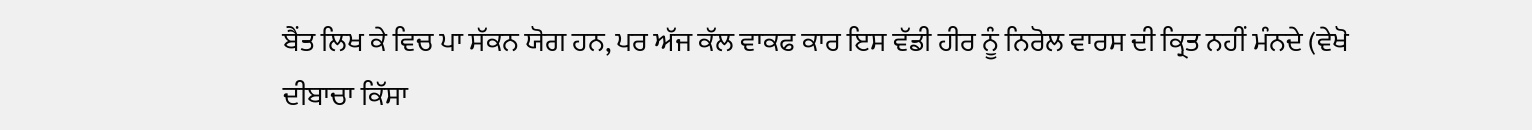ਬੈਂਤ ਲਿਖ ਕੇ ਵਿਚ ਪਾ ਸੱਕਨ ਯੋਗ ਹਨ, ਪਰ ਅੱਜ ਕੱਲ ਵਾਕਫ ਕਾਰ ਇਸ ਵੱਡੀ ਹੀਰ ਨੂੰ ਨਿਰੋਲ ਵਾਰਸ ਦੀ ਕ੍ਰਿਤ ਨਹੀਂ ਮੰਨਦੇ (ਵੇਖੋ ਦੀਬਾਚਾ ਕਿੱਸਾ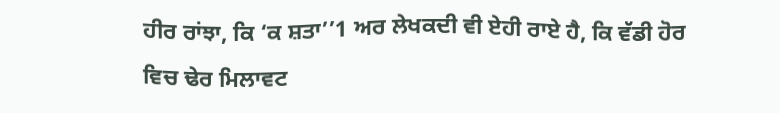ਹੀਰ ਰਾਂਝਾ, ਕਿ ‘ਕ ਸ਼ਤਾ’’1 ਅਰ ਲੇਖਕਦੀ ਵੀ ਏਹੀ ਰਾਏ ਹੈ, ਕਿ ਵੱਡੀ ਹੋਰ ਵਿਚ ਢੇਰ ਮਿਲਾਵਟ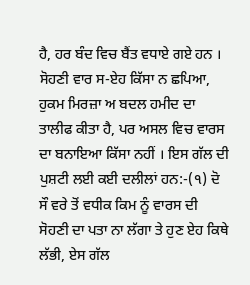ਹੈ, ਹਰ ਬੰਦ ਵਿਚ ਬੈਂਤ ਵਧਾਏ ਗਏ ਹਨ । ਸੋਹਣੀ ਵਾਰ ਸ-ਏਹ ਕਿੱਸਾ ਨ ਛਪਿਆ, ਹੁਕਮ ਮਿਰਜ਼ਾ ਅ ਬਦਲ ਹਮੀਦ ਦਾ ਤਾਲੀਫ ਕੀਤਾ ਹੈ, ਪਰ ਅਸਲ ਵਿਚ ਵਾਰਸ ਦਾ ਬਨਾਇਆ ਕਿੱਸਾ ਨਹੀਂ । ਇਸ ਗੱਲ ਦੀ ਪੁਸ਼ਟੀ ਲਈ ਕਈ ਦਲੀਲਾਂ ਹਨ:-(੧) ਦੋ ਸੌ ਵਰੇ ਤੋਂ ਵਧੀਕ ਕਿਮ ਨੂੰ ਵਾਰਸ ਦੀ ਸੋਹਣੀ ਦਾ ਪਤਾ ਨਾ ਲੱਗਾ ਤੇ ਹੁਣ ਏਹ ਕਿਥੇ ਲੱਭੀ, ਏਸ ਗੱਲ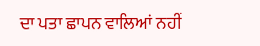ਦਾ ਪਤਾ ਛਾਪਨ ਵਾਲਿਆਂ ਨਹੀਂ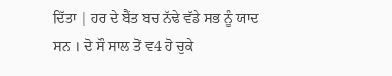ਦਿੱਤਾ | ਹਰ ਦੇ ਬੈਂਤ ਬਚ ਨੱਢੇ ਵੱਡੇ ਸਭ ਨੂੰ ਯਾਦ ਸਨ । ਦੋ ਸੌ ਸਾਲ ਤੋਂ ਵ4 ਹੋ ਚੁਕੇ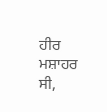ਹੀਰ ਮਸ਼ਾਹਰ ਸੀ,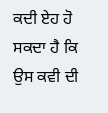ਕਦੀ ਏਹ ਹੋ ਸਕਦਾ ਹੈ ਕਿ ਉਸ ਕਵੀ ਦੀ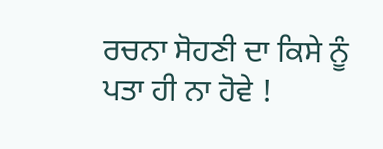ਰਚਨਾ ਸੋਹਣੀ ਦਾ ਕਿਸੇ ਨੂੰ ਪਤਾ ਹੀ ਨਾ ਹੋਵੇ !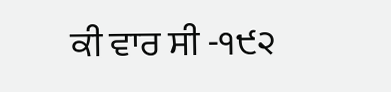ਕੀ ਵਾਰ ਸੀ -੧੯੨